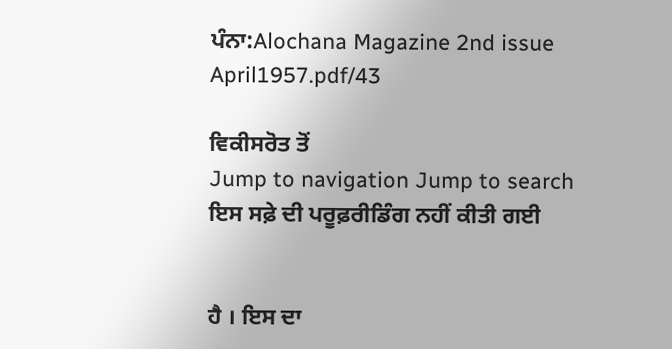ਪੰਨਾ:Alochana Magazine 2nd issue April1957.pdf/43

ਵਿਕੀਸਰੋਤ ਤੋਂ
Jump to navigation Jump to search
ਇਸ ਸਫ਼ੇ ਦੀ ਪਰੂਫ਼ਰੀਡਿੰਗ ਨਹੀਂ ਕੀਤੀ ਗਈ


ਹੈ । ਇਸ ਦਾ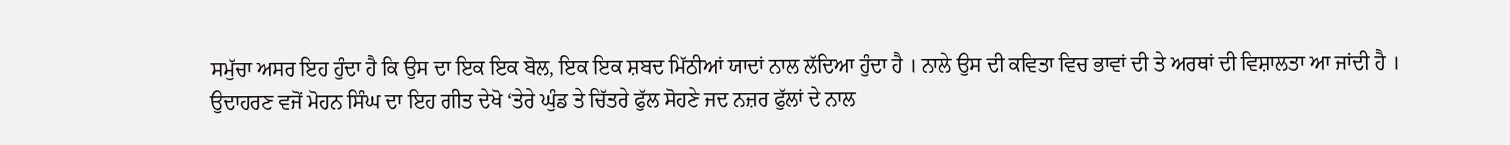ਸਮੁੱਚਾ ਅਸਰ ਇਹ ਹੁੰਦਾ ਹੈ ਕਿ ਉਸ ਦਾ ਇਕ ਇਕ ਬੋਲ, ਇਕ ਇਕ ਸ਼ਬਦ ਮਿੱਠੀਆਂ ਯਾਦਾਂ ਨਾਲ ਲੱਦਿਆ ਹੁੰਦਾ ਹੈ । ਨਾਲੇ ਉਸ ਦੀ ਕਵਿਤਾ ਵਿਚ ਭਾਵਾਂ ਦੀ ਤੇ ਅਰਥਾਂ ਦੀ ਵਿਸ਼ਾਲਤਾ ਆ ਜਾਂਦੀ ਹੈ । ਉਦਾਹਰਣ ਵਜੋਂ ਮੋਹਨ ਸਿੰਘ ਦਾ ਇਹ ਗੀਤ ਦੇਖੋ ‘ਤੇਰੇ ਘੁੰਡ ਤੇ ਚਿੱਤਰੇ ਫੁੱਲ ਸੋਹਣੇ ਜਦ ਨਜ਼ਰ ਫੁੱਲਾਂ ਦੇ ਨਾਲ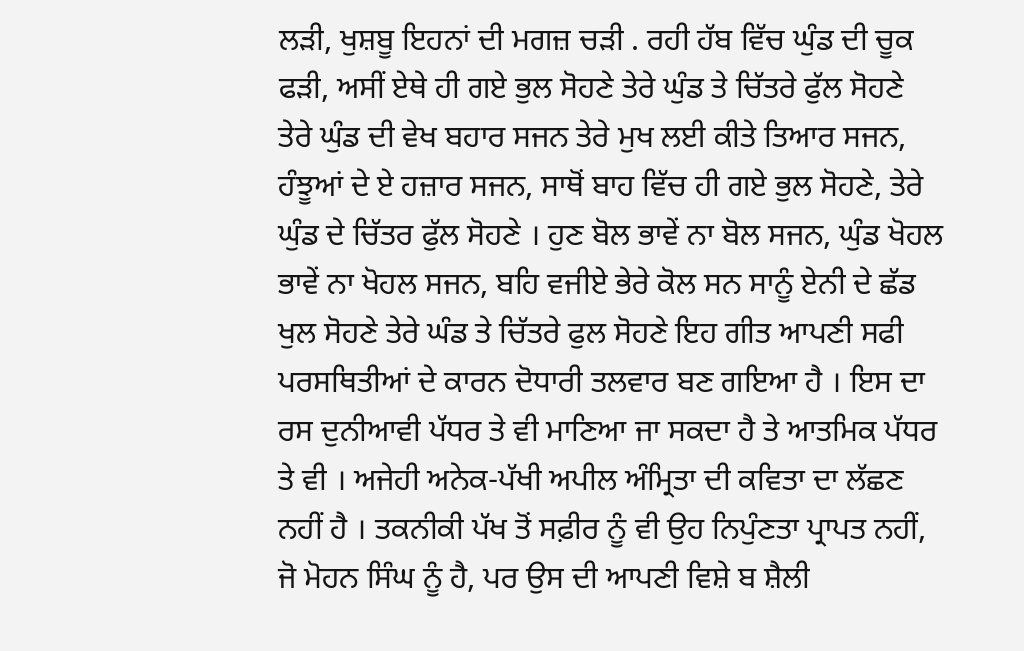ਲੜੀ, ਖੁਸ਼ਬੂ ਇਹਨਾਂ ਦੀ ਮਗਜ਼ ਚੜੀ . ਰਹੀ ਹੱਬ ਵਿੱਚ ਘੁੰਡ ਦੀ ਚੂਕ ਫੜੀ, ਅਸੀਂ ਏਥੇ ਹੀ ਗਏ ਭੁਲ ਸੋਹਣੇ ਤੇਰੇ ਘੁੰਡ ਤੇ ਚਿੱਤਰੇ ਫੁੱਲ ਸੋਹਣੇ ਤੇਰੇ ਘੁੰਡ ਦੀ ਵੇਖ ਬਹਾਰ ਸਜਨ ਤੇਰੇ ਮੁਖ ਲਈ ਕੀਤੇ ਤਿਆਰ ਸਜਨ, ਹੰਝੂਆਂ ਦੇ ਏ ਹਜ਼ਾਰ ਸਜਨ, ਸਾਥੋਂ ਬਾਹ ਵਿੱਚ ਹੀ ਗਏ ਭੁਲ ਸੋਹਣੇ, ਤੇਰੇ ਘੁੰਡ ਦੇ ਚਿੱਤਰ ਫੁੱਲ ਸੋਹਣੇ । ਹੁਣ ਬੋਲ ਭਾਵੇਂ ਨਾ ਬੋਲ ਸਜਨ, ਘੁੰਡ ਖੋਹਲ ਭਾਵੇਂ ਨਾ ਖੋਹਲ ਸਜਨ, ਬਹਿ ਵਜੀਏ ਭੇਰੇ ਕੋਲ ਸਨ ਸਾਨੂੰ ਏਨੀ ਦੇ ਛੱਡ ਖੁਲ ਸੋਹਣੇ ਤੇਰੇ ਘੰਡ ਤੇ ਚਿੱਤਰੇ ਫੁਲ ਸੋਹਣੇ ਇਹ ਗੀਤ ਆਪਣੀ ਸਫੀ ਪਰਸਥਿਤੀਆਂ ਦੇ ਕਾਰਨ ਦੋਧਾਰੀ ਤਲਵਾਰ ਬਣ ਗਇਆ ਹੈ । ਇਸ ਦਾ ਰਸ ਦੁਨੀਆਵੀ ਪੱਧਰ ਤੇ ਵੀ ਮਾਣਿਆ ਜਾ ਸਕਦਾ ਹੈ ਤੇ ਆਤਮਿਕ ਪੱਧਰ ਤੇ ਵੀ । ਅਜੇਹੀ ਅਨੇਕ-ਪੱਖੀ ਅਪੀਲ ਅੰਮ੍ਰਿਤਾ ਦੀ ਕਵਿਤਾ ਦਾ ਲੱਛਣ ਨਹੀਂ ਹੈ । ਤਕਨੀਕੀ ਪੱਖ ਤੋਂ ਸਫ਼ੀਰ ਨੂੰ ਵੀ ਉਹ ਨਿਪੁੰਣਤਾ ਪ੍ਰਾਪਤ ਨਹੀਂ, ਜੋ ਮੋਹਨ ਸਿੰਘ ਨੂੰ ਹੈ, ਪਰ ਉਸ ਦੀ ਆਪਣੀ ਵਿਸ਼ੇ ਬ ਸ਼ੈਲੀ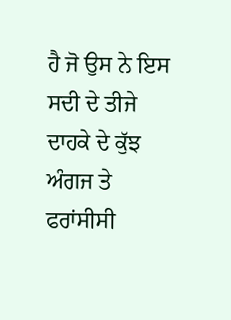ਹੈ ਜੋ ਉਸ ਨੇ ਇਸ ਸਦੀ ਦੇ ਤੀਜੇ ਦਾਹਕੇ ਦੇ ਕੁੱਝ ਅੰਗਜ ਤੇ ਫਰਾਂਸੀਸੀ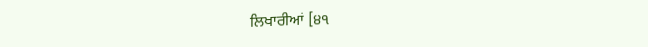ਲਿਖਾਰੀਆਂ [੪੧